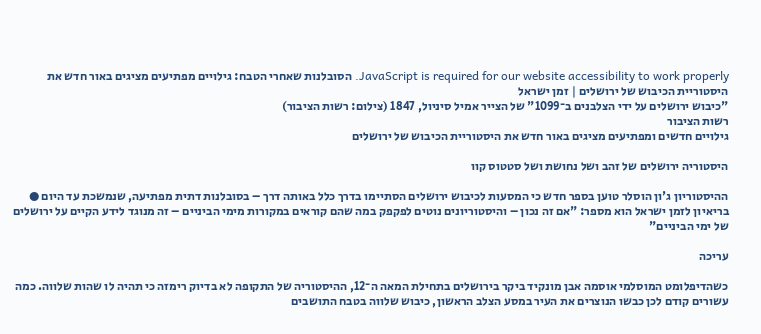JavaScript is required for our website accessibility to work properly. הסובלנות שאחרי הטבח: גילויים מפתיעים מציגים באור חדש את היסטוריית הכיבוש של ירושלים | זמן ישראל
"כיבוש ירושלים על ידי הצלבנים ב־1099" של הצייר אמיל סיניול, 1847 (צילום: רשות הציבור)
רשות הציבור
גילויים חדשים ומפתיעים מציגים באור חדש את היסטוריית הכיבוש של ירושלים

היסטוריה ירושלים של זהב ושל נחושת ושל סטטוס קוו

ההיסטוריון ג'ון הוסלר טוען בספר חדש כי המסעות לכיבוש ירושלים הסתיימו בדרך כלל באותה דרך – בסובלנות דתית מפתיעה, שנמשכת עד היום ● בריאיון לזמן ישראל הוא מספר: "אם זה נכון – והיסטוריונים נוטים לפקפק במה שהם קוראים במקורות מימי הביניים – זה מנוגד לידע הקיים על ירושלים של ימי הביניים"

עריכה

כשהדיפלומט המוסלמי אוסמה אבן מונקיד ביקר בירושלים בתחילת המאה ה־12, ההיסטוריה של התקופה לא בדיוק רימזה כי תהיה לו שהות שלווה. כמה עשורים קודם לכן כבשו הנוצרים את העיר במסע הצלב הראשון, כיבוש שלווה בטבח התושבים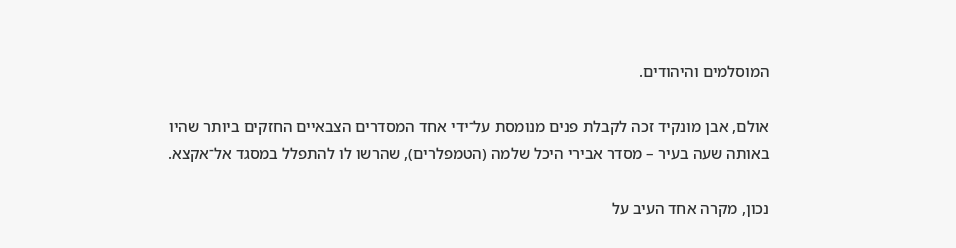המוסלמים והיהודים.

אולם, אבן מונקיד זכה לקבלת פנים מנומסת על־ידי אחד המסדרים הצבאיים החזקים ביותר שהיו באותה שעה בעיר – מסדר אבירי היכל שלמה (הטמפלרים), שהרשו לו להתפלל במסגד אל־אקצא.

נכון, מקרה אחד העיב על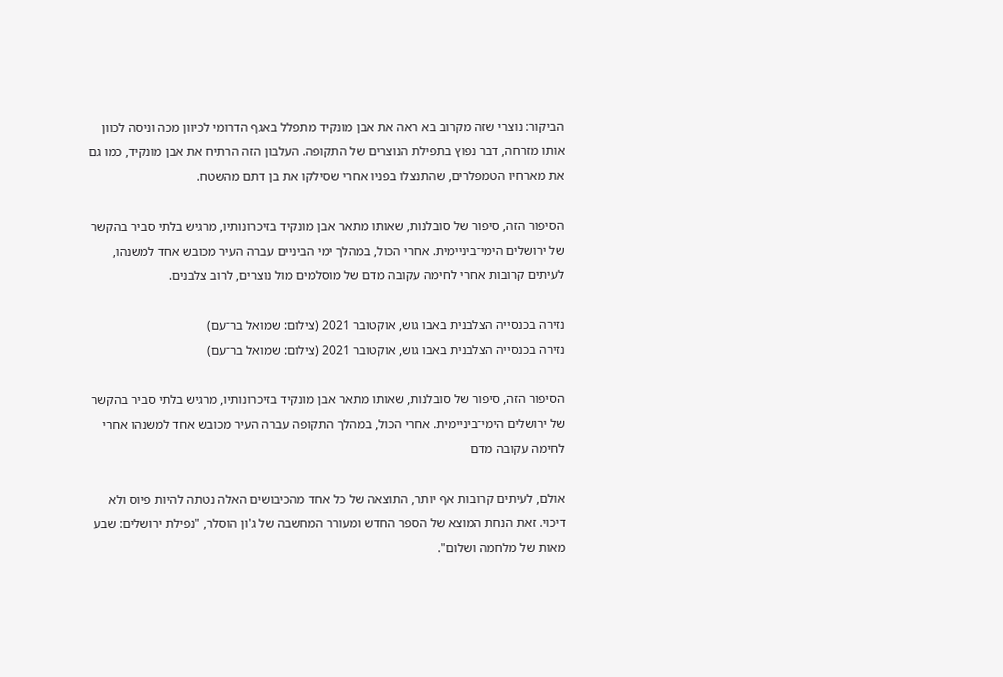הביקור: נוצרי שזה מקרוב בא ראה את אבן מונקיד מתפלל באגף הדרומי לכיוון מכה וניסה לכוון אותו מזרחה, דבר נפוץ בתפילת הנוצרים של התקופה. העלבון הזה הרתיח את אבן מונקיד, כמו גם את מארחיו הטמפלרים, שהתנצלו בפניו אחרי שסילקו את בן דתם מהשטח.

הסיפור הזה, סיפור של סובלנות, שאותו מתאר אבן מונקיד בזיכרונותיו, מרגיש בלתי סביר בהקשר של ירושלים הימי־ביניימית. אחרי הכול, במהלך ימי הביניים עברה העיר מכובש אחד למשנהו, לעיתים קרובות אחרי לחימה עקובה מדם של מוסלמים מול נוצרים, לרוב צלבנים.

נזירה בכנסייה הצלבנית באבו גוש, אוקטובר 2021 (צילום: שמואל בר־עם)
נזירה בכנסייה הצלבנית באבו גוש, אוקטובר 2021 (צילום: שמואל בר־עם)

הסיפור הזה, סיפור של סובלנות, שאותו מתאר אבן מונקיד בזיכרונותיו, מרגיש בלתי סביר בהקשר של ירושלים הימי־ביניימית. אחרי הכול, במהלך התקופה עברה העיר מכובש אחד למשנהו אחרי לחימה עקובה מדם

אולם, לעיתים קרובות אף יותר, התוצאה של כל אחד מהכיבושים האלה נטתה להיות פיוס ולא דיכוי. זאת הנחת המוצא של הספר החדש ומעורר המחשבה של ג'ון הוסלר, "נפילת ירושלים: שבע מאות של מלחמה ושלום".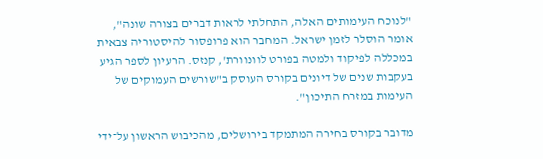"לנוכח העימותים האלה, התחלתי לראות דברים בצורה שונה", אומר הוסלר לזמן ישראל. המחבר הוא פרופסור להיסטוריה צבאית במכללה לפיקוד ולמטה בפורט לוונוורת', קנזס. הרעיון לספר הגיע בעקבות שנים של דיונים בקורס העוסק ב"שורשים העמוקים של העימות במזרח התיכון".

מדובר בקורס בחירה המתמקד בירושלים, מהכיבוש הראשון על־ידי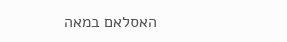האסלאם במאה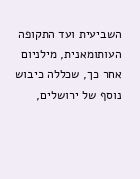השביעית ועד התקופה העותומאנית, מילניום אחר כך, שכללה כיבוש נוסף של ירושלים,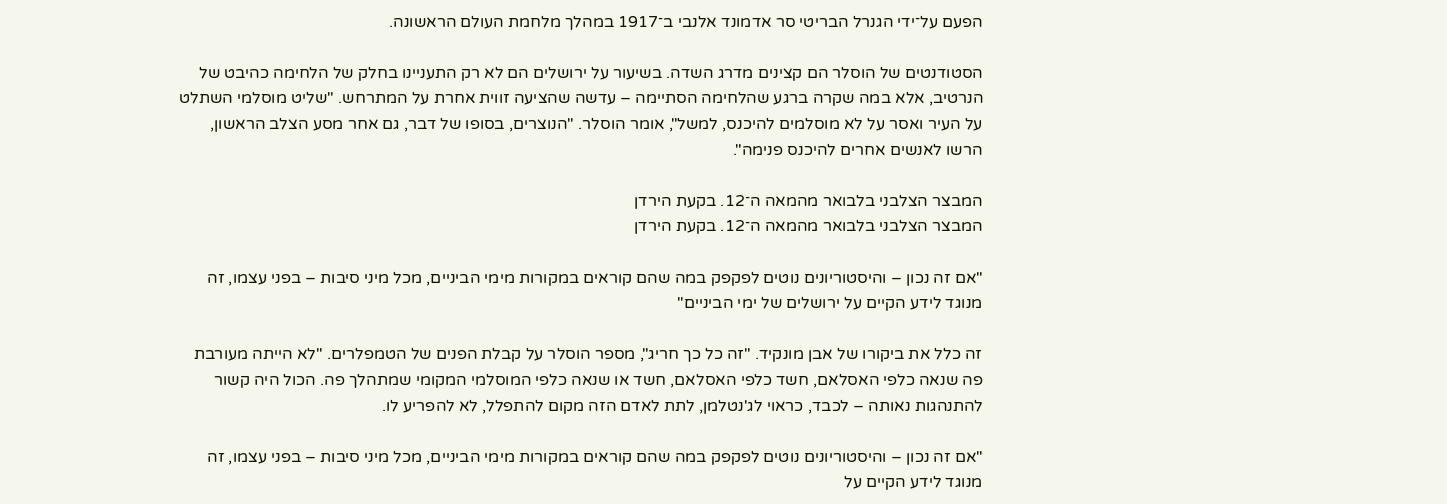הפעם על־ידי הגנרל הבריטי סר אדמונד אלנבי ב־1917 במהלך מלחמת העולם הראשונה.

הסטודנטים של הוסלר הם קצינים מדרג השדה. בשיעור על ירושלים הם לא רק התעניינו בחלק של הלחימה כהיבט של הנרטיב, אלא במה שקרה ברגע שהלחימה הסתיימה – עדשה שהציעה זווית אחרת על המתרחש. "שליט מוסלמי השתלט על העיר ואסר על לא מוסלמים להיכנס, למשל", אומר הוסלר. "הנוצרים, בסופו של דבר, גם אחר מסע הצלב הראשון, הרשו לאנשים אחרים להיכנס פנימה".

המבצר הצלבני בלבואר מהמאה ה־12. בקעת הירדן
המבצר הצלבני בלבואר מהמאה ה־12. בקעת הירדן

"אם זה נכון – והיסטוריונים נוטים לפקפק במה שהם קוראים במקורות מימי הביניים, מכל מיני סיבות – בפני עצמו, זה מנוגד לידע הקיים על ירושלים של ימי הביניים"

זה כלל את ביקורו של אבן מונקיד. "זה כל כך חריג", מספר הוסלר על קבלת הפנים של הטמפלרים. "לא הייתה מעורבת פה שנאה כלפי האסלאם, חשד כלפי האסלאם, חשד או שנאה כלפי המוסלמי המקומי שמתהלך פה. הכול היה קשור להתנהגות נאותה – לכבד, כראוי לג'נטלמן, לתת לאדם הזה מקום להתפלל, לא להפריע לו.

"אם זה נכון – והיסטוריונים נוטים לפקפק במה שהם קוראים במקורות מימי הביניים, מכל מיני סיבות – בפני עצמו, זה מנוגד לידע הקיים על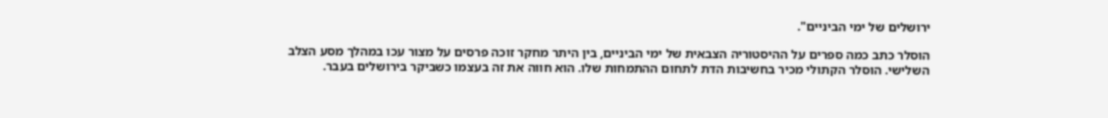ירושלים של ימי הביניים".

הוסלר כתב כמה ספרים על ההיסטוריה הצבאית של ימי הביניים, בין היתר מחקר זוכה פרסים על מצור עכו במהלך מסע הצלב השלישי. הוסלר הקתולי מכיר בחשיבות הדת לתחום ההתמחות שלו. הוא חווה את זה בעצמו כשביקר בירושלים בעבר.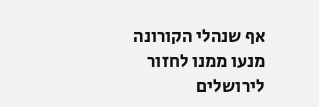אף שנהלי הקורונה מנעו ממנו לחזור לירושלים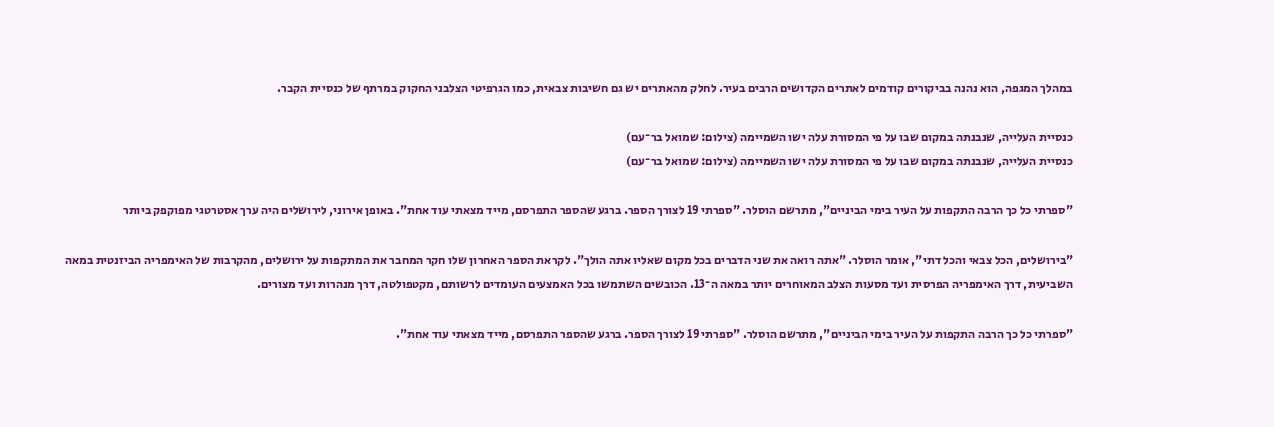במהלך המגפה, הוא נהנה בביקורים קודמים לאתרים הקדושים הרבים בעיר. לחלק מהאתרים יש גם חשיבות צבאית, כמו הגרפיטי הצלבני החקוק במרתף של כנסיית הקבר.

כנסיית העלייה, שנבנתה במקום שבו על פי המסורת עלה ישו השמיימה (צילום: שמואל בר־עם)
כנסיית העלייה, שנבנתה במקום שבו על פי המסורת עלה ישו השמיימה (צילום: שמואל בר־עם)

"ספרתי כל כך הרבה התקפות על העיר בימי הביניים", מתרשם הוסלר. "ספרתי 19 לצורך הספר. ברגע שהספר התפרסם, מייד מצאתי עוד אחת". באופן אירוני, לירושלים היה ערך אסטרטגי מפוקפק ביותר

"בירושלים, הכל צבאי והכל דתי", אומר הוסלר. "אתה רואה את שני הדברים בכל מקום שאליו אתה הולך". לקראת הספר האחרון שלו חקר המחבר את המתקפות על ירושלים, מהקרבות של האימפריה הביזנטית במאה השביעית, דרך האימפריה הפרסית ועד מסעות הצלב המאוחרים יותר במאה ה־13. הכובשים השתמשו בכל האמצעים העומדים לרשותם, מקטפולטה, דרך מנהרות ועד מצורים.

"ספרתי כל כך הרבה התקפות על העיר בימי הביניים", מתרשם הוסלר. "ספרתי 19 לצורך הספר. ברגע שהספר התפרסם, מייד מצאתי עוד אחת".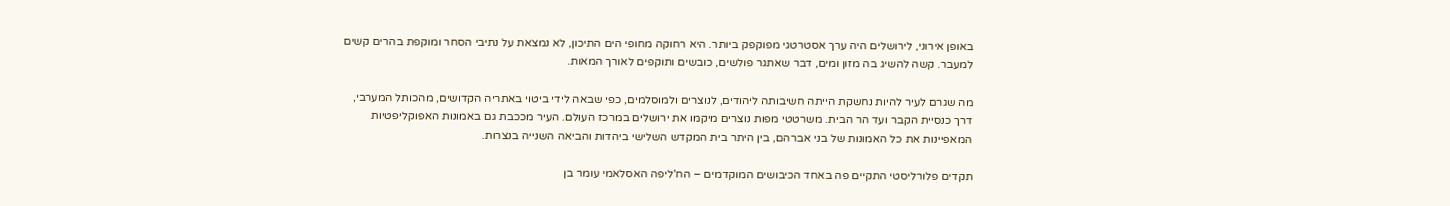באופן אירוני, לירושלים היה ערך אסטרטגי מפוקפק ביותר. היא רחוקה מחופי הים התיכון, לא נמצאת על נתיבי הסחר ומוקפת בהרים קשים למעבר. קשה להשיג בה מזון ומים, דבר שאתגר פולשים, כובשים ותוקפים לאורך המאות.

מה שגרם לעיר להיות נחשקת הייתה חשיבותה ליהודים, לנוצרים ולמוסלמים, כפי שבאה לידי ביטוי באתריה הקדושים, מהכותל המערבי, דרך כנסיית הקבר ועד הר הבית. משרטטי מפות נוצרים מיקמו את ירושלים במרכז העולם. העיר מככבת גם באמונות האפוקליפטיות המאפיינות את כל האמונות של בני אברהם, בין היתר בית המקדש השלישי ביהדות והביאה השנייה בנצרות.

תקדים פלורליסטי התקיים פה באחד הכיבושים המוקדמים – הח'ליפה האסלאמי עומר בן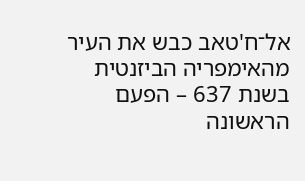אל־ח'טאב כבש את העיר מהאימפריה הביזנטית בשנת 637 – הפעם הראשונה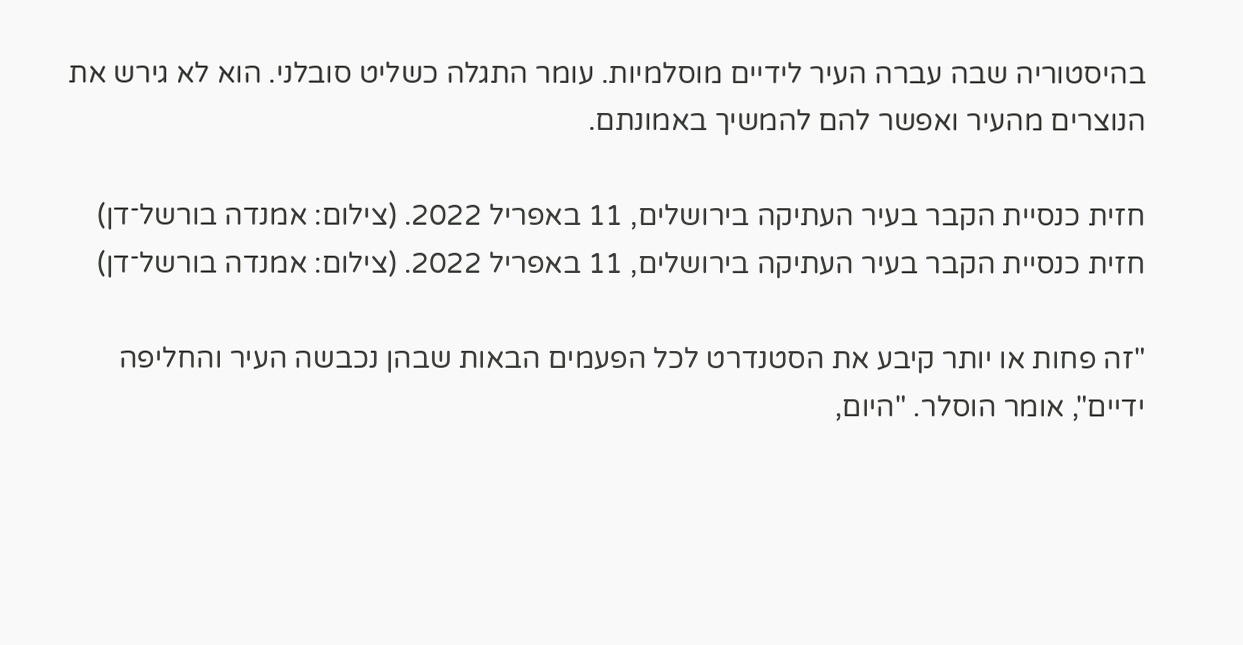בהיסטוריה שבה עברה העיר לידיים מוסלמיות. עומר התגלה כשליט סובלני. הוא לא גירש את הנוצרים מהעיר ואפשר להם להמשיך באמונתם.

חזית כנסיית הקבר בעיר העתיקה בירושלים, 11 באפריל 2022. (צילום: אמנדה בורשל־דן)
חזית כנסיית הקבר בעיר העתיקה בירושלים, 11 באפריל 2022. (צילום: אמנדה בורשל־דן)

"זה פחות או יותר קיבע את הסטנדרט לכל הפעמים הבאות שבהן נכבשה העיר והחליפה ידיים", אומר הוסלר. "היום,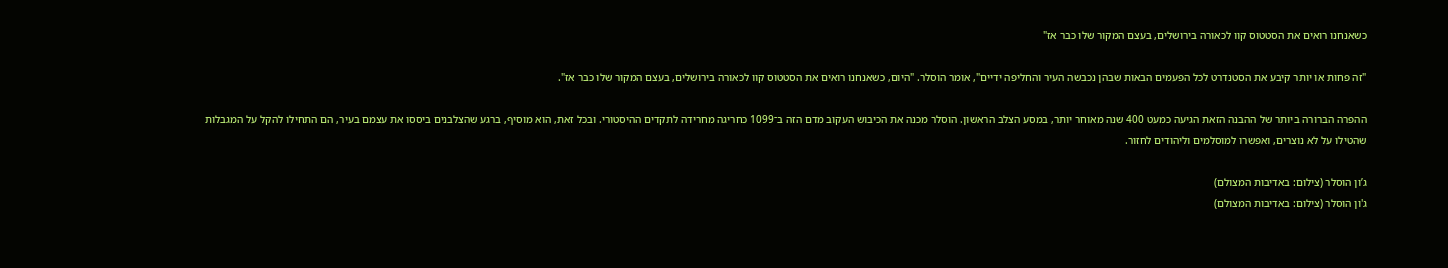כשאנחנו רואים את הסטטוס קוו לכאורה בירושלים, בעצם המקור שלו כבר אז"

"זה פחות או יותר קיבע את הסטנדרט לכל הפעמים הבאות שבהן נכבשה העיר והחליפה ידיים", אומר הוסלר. "היום, כשאנחנו רואים את הסטטוס קוו לכאורה בירושלים, בעצם המקור שלו כבר אז".

ההפרה הברורה ביותר של ההבנה הזאת הגיעה כמעט 400 שנה מאוחר יותר, במסע הצלב הראשון. הוסלר מכנה את הכיבוש העקוב מדם הזה ב־1099 כחריגה מחרידה לתקדים ההיסטורי. ובכל זאת, הוא מוסיף, ברגע שהצלבנים ביססו את עצמם בעיר, הם התחילו להקל על המגבלות שהטילו על לא נוצרים, ואפשרו למוסלמים וליהודים לחזור.

ג’ון הוסלר (צילום: באדיבות המצולם)
ג'ון הוסלר (צילום: באדיבות המצולם)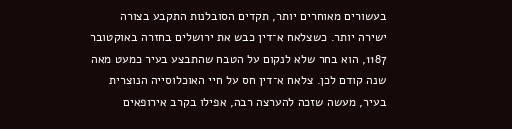בעשורים מאוחרים יותר, תקדים הסובלנות התקבע בצורה ישירה יותר. כשצלאח א־דין כבש את ירושלים בחזרה באוקטובר 1187, הוא בחר שלא לנקום על הטבח שהתבצע בעיר כמעט מאה שנה קודם לכן. צלאח א־דין חס על חיי האוכלוסייה הנוצרית בעיר, מעשה שזכה להערצה רבה, אפילו בקרב אירופאים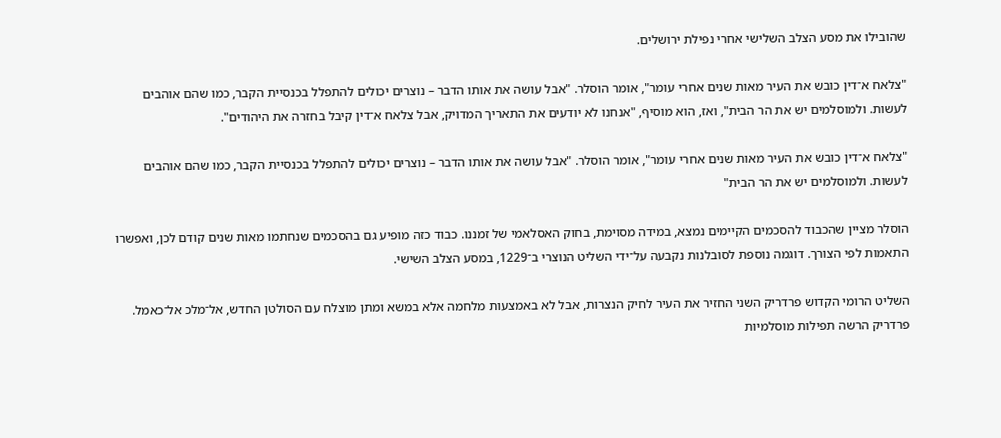שהובילו את מסע הצלב השלישי אחרי נפילת ירושלים.

"צלאח א־דין כובש את העיר מאות שנים אחרי עומר", אומר הוסלר. "אבל עושה את אותו הדבר – נוצרים יכולים להתפלל בכנסיית הקבר, כמו שהם אוהבים לעשות. ולמוסלמים יש את הר הבית", ואז, הוא מוסיף, "אנחנו לא יודעים את התאריך המדויק, אבל צלאח א־דין קיבל בחזרה את היהודים".

"צלאח א־דין כובש את העיר מאות שנים אחרי עומר", אומר הוסלר. "אבל עושה את אותו הדבר – נוצרים יכולים להתפלל בכנסיית הקבר, כמו שהם אוהבים לעשות. ולמוסלמים יש את הר הבית"

הוסלר מציין שהכבוד להסכמים הקיימים נמצא, במידה מסוימת, בחוק האסלאמי של זמננו. כבוד כזה מופיע גם בהסכמים שנחתמו מאות שנים קודם לכן, ואפשרו התאמות לפי הצורך. דוגמה נוספת לסובלנות נקבעה על־ידי השליט הנוצרי ב־1229, במסע הצלב השישי.

השליט הרומי הקדוש פרדריק השני החזיר את העיר לחיק הנצרות, אבל לא באמצעות מלחמה אלא במשא ומתן מוצלח עם הסולטן החדש, אל־מלכ אל־כאמל. פרדריק הרשה תפילות מוסלמיות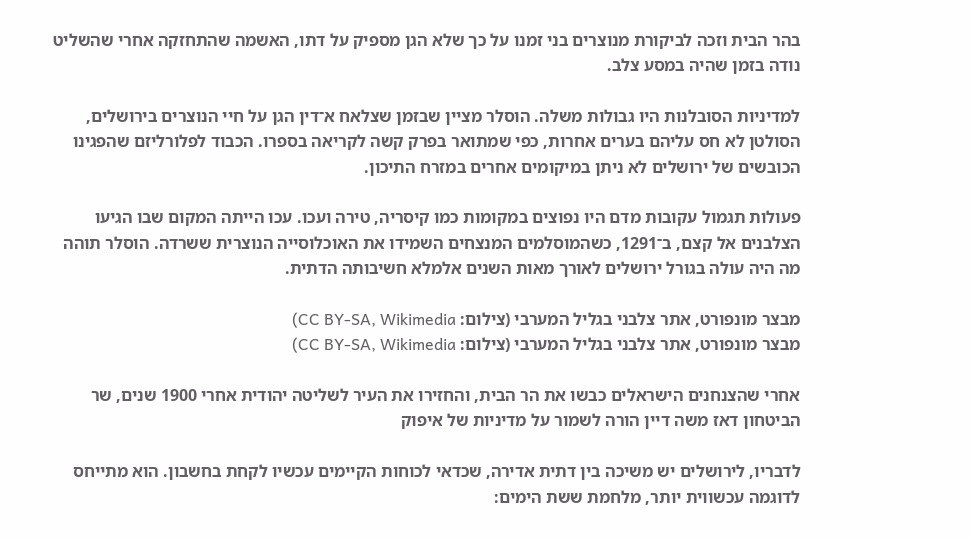בהר הבית וזכה לביקורת מנוצרים בני זמנו על כך שלא הגן מספיק על דתו, האשמה שהתחזקה אחרי שהשליט נודה בזמן שהיה במסע צלב.

למדיניות הסובלנות היו גבולות משלה. הוסלר מציין שבזמן שצלאח א־דין הגן על חיי הנוצרים בירושלים, הסולטן לא חס עליהם בערים אחרות, כפי שמתואר בפרק קשה לקריאה בספרו. הכבוד לפלורליזם שהפגינו הכובשים של ירושלים לא ניתן במיקומים אחרים במזרח התיכון.

פעולות תגמול עקובות מדם היו נפוצים במקומות כמו קיסריה, טירה ועכו. עכו הייתה המקום שבו הגיעו הצלבנים אל קצם, ב־1291, כשהמוסלמים המנצחים השמידו את האוכלוסייה הנוצרית ששרדה. הוסלר תוהה מה היה עולה בגורל ירושלים לאורך מאות השנים אלמלא חשיבותה הדתית.

מבצר מונפורט, אתר צלבני בגליל המערבי (צילום: CC BY-SA, Wikimedia)
מבצר מונפורט, אתר צלבני בגליל המערבי (צילום: CC BY-SA, Wikimedia)

אחרי שהצנחנים הישראלים כבשו את הר הבית, והחזירו את העיר לשליטה יהודית אחרי 1900 שנים, שר הביטחון דאז משה דיין הורה לשמור על מדיניות של איפוק

לדבריו, לירושלים יש משיכה בין דתית אדירה, שכדאי לכוחות הקיימים עכשיו לקחת בחשבון. הוא מתייחס לדוגמה עכשווית יותר, מלחמת ששת הימים: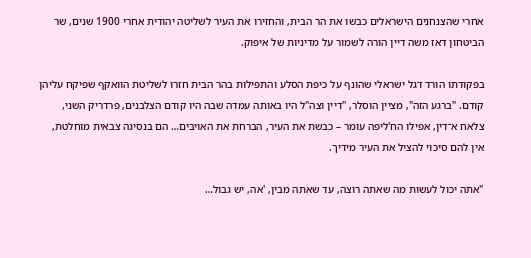אחרי שהצנחנים הישראלים כבשו את הר הבית, והחזירו את העיר לשליטה יהודית אחרי 1900 שנים, שר הביטחון דאז משה דיין הורה לשמור על מדיניות של איפוק.

בפקודתו הורד דגל ישראלי שהונף על כיפת הסלע והתפילות בהר הבית חזרו לשליטת הוואקף שפיקח עליהן קודם. "ברגע הזה", מציין הוסלר, "דיין וצה"ל היו באותה עמדה שבה היו קודם הצלבנים, פרדריק השני, צלאח א־דין, אפילו הח'ליפה עומר – כבשת את העיר, הברחת את האויבים… הם בנסיגה צבאית מוחלטת, אין להם סיכוי להציל את העיר מידיך.

"אתה יכול לעשות מה שאתה רוצה, עד שאתה מבין, 'אה, יש גבול…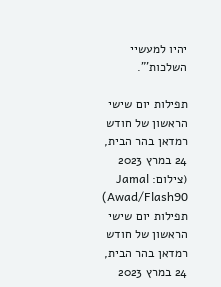יהיו למעשיי השלכות'".

תפילות יום שישי הראשון של חודש רמדאן בהר הבית, 24 במרץ 2023 (צילום: Jamal Awad/Flash90)
תפילות יום שישי הראשון של חודש רמדאן בהר הבית, 24 במרץ 2023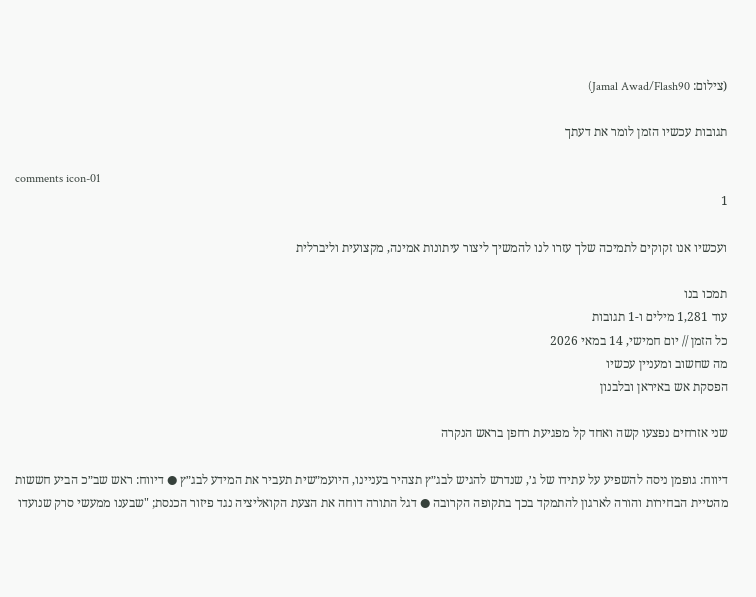(צילום: Jamal Awad/Flash90)

תגובות עכשיו הזמן לומר את דעתך

comments icon-01
1

ועכשיו אנו זקוקים לתמיכה שלך עזרו לנו להמשיך ליצור עיתונות אמינה, מקצועית וליברלית

תמכו בנו
עוד 1,281 מילים ו-1 תגובות
כל הזמן // יום חמישי, 14 במאי 2026
מה שחשוב ומעניין עכשיו
הפסקת אש באיראן ובלבנון

שני אזרחים נפצעו קשה ואחד קל מפגיעת רחפן בראש הנקרה

דיווח: גופמן ניסה להשפיע על עתידו של ג׳, שנדרש להגיש לבג״ץ תצהיר בעניינו, היועמ״שית תעביר את המידע לבג״ץ ● דיווח: ראש שב״כ הביע חששות מהטיית הבחירות והורה לארגון להתמקד בכך בתקופה הקרובה ● דגל התורה דוחה את הצעת הקואליציה נגד פיזור הכנסת; "שבענו ממעשי סרק שנועדו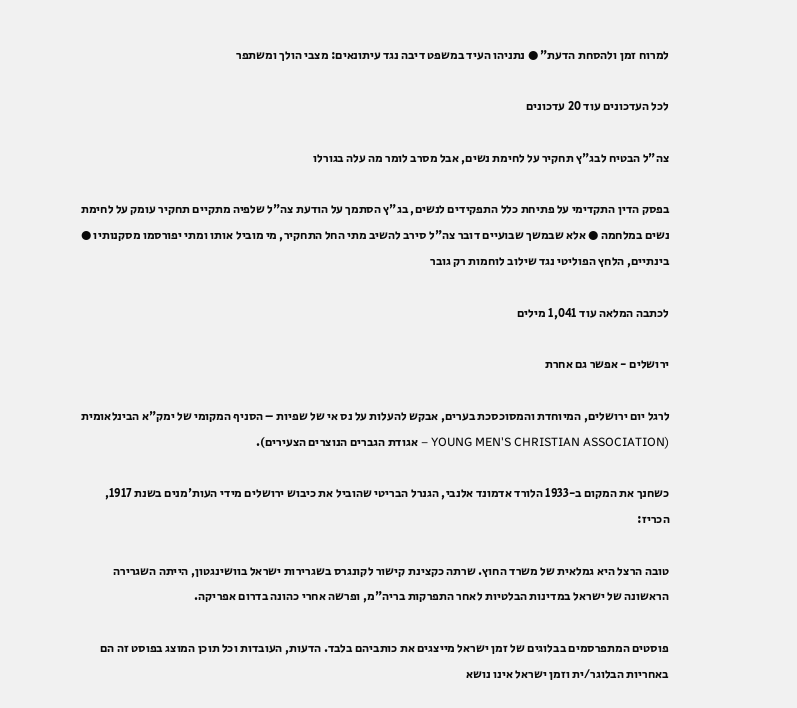למרוח זמן ולהסחת הדעת" ● נתניהו העיד במשפט דיבה נגד עיתונאים: מצבי הולך ומשתפר

לכל העדכונים עוד 20 עדכונים

צה"ל הבטיח לבג"ץ תחקיר על לחימת נשים, אבל מסרב לומר מה עלה בגורלו

בפסק הדין התקדימי על פתיחת כלל התפקידים לנשים, בג"ץ הסתמך על הודעת צה"ל שלפיה מתקיים תחקיר עומק על לחימת נשים במלחמה ● אלא שבמשך שבועיים דובר צה"ל סירב להשיב מתי החל התחקיר, מי מוביל אותו ומתי יפורסמו מסקנותיו ● בינתיים, הלחץ הפוליטי נגד שילוב לוחמות רק גובר

לכתבה המלאה עוד 1,041 מילים

ירושלים - אפשר גם אחרת

לרגל יום ירושלים, המיוחדת והמסוכסכת בערים, אבקש להעלות על נס אי של שפיות – הסניף המקומי של ימק"א הבינלאומית (YOUNG MEN'S CHRISTIAN ASSOCIATION – אגודת הגברים הנוצרים הצעירים).

כשחנך את המקום ב-1933 הלורד אדמונד אלנבי, הגנרל הבריטי שהוביל את כיבוש ירושלים מידי העות'מנים בשנת 1917, הכריז:

טובה הרצל היא גמלאית של משרד החוץ. שרתה כקצינת קישור לקונגרס בשגרירות ישראל בוושינגטון, הייתה השגרירה הראשונה של ישראל במדינות הבלטיות לאחר התפרקות בריה"מ, ופרשה אחרי כהונה בדרום אפריקה.

פוסטים המתפרסמים בבלוגים של זמן ישראל מייצגים את כותביהם בלבד. הדעות, העובדות וכל תוכן המוצג בפוסט זה הם באחריות הבלוגר/ית וזמן ישראל אינו נושא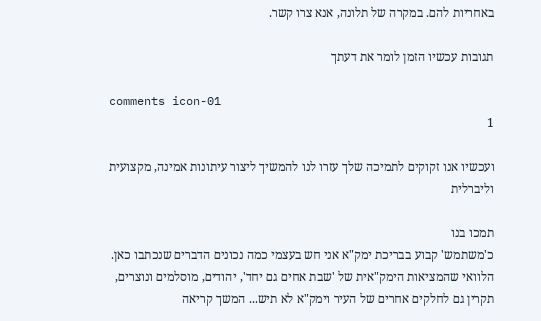באחריות להם. במקרה של תלונה, אנא צרו קשר.

תגובות עכשיו הזמן לומר את דעתך

comments icon-01
1

ועכשיו אנו זקוקים לתמיכה שלך עזרו לנו להמשיך ליצור עיתונות אמינה, מקצועית וליברלית

תמכו בנו
כ'משתמש' קבוע בבריכת ימק"א אני חש בעצמי כמה נכונים הדברים שנכתבו כאן. הלוואי שהמציאות הימק"אית של 'שבת אחים גם יחד', יהודים, מוסלמים ונוצרים, תקרין גם לחלקים אחרים של העיר וימק"א לא תיש... המשך קריאה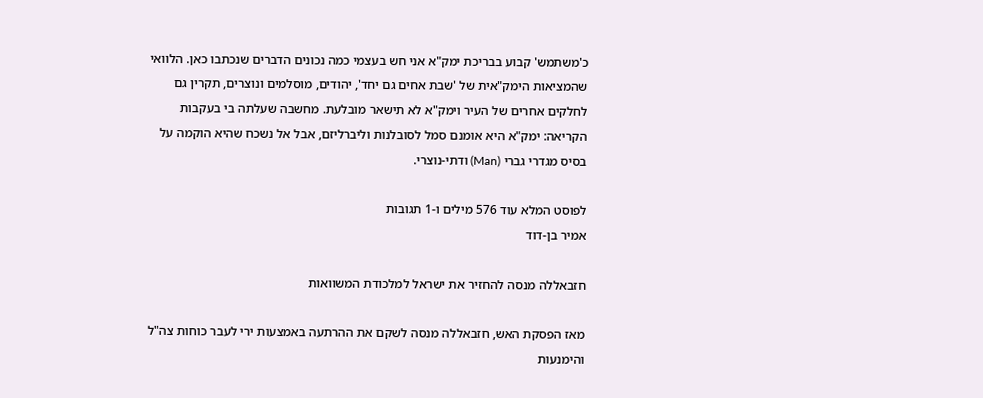כ'משתמש' קבוע בבריכת ימק"א אני חש בעצמי כמה נכונים הדברים שנכתבו כאן. הלוואי שהמציאות הימק"אית של 'שבת אחים גם יחד', יהודים, מוסלמים ונוצרים, תקרין גם לחלקים אחרים של העיר וימק"א לא תישאר מובלעת. מחשבה שעלתה בי בעקבות הקריאה: ימק"א היא אומנם סמל לסובלנות וליברליזם, אבל אל נשכח שהיא הוקמה על בסיס מגדרי גברי (Man) ודתי-נוצרי.

לפוסט המלא עוד 576 מילים ו-1 תגובות
אמיר בן-דוד

חזבאללה מנסה להחזיר את ישראל למלכודת המשוואות

מאז הפסקת האש, חזבאללה מנסה לשקם את ההרתעה באמצעות ירי לעבר כוחות צה"ל והימנעות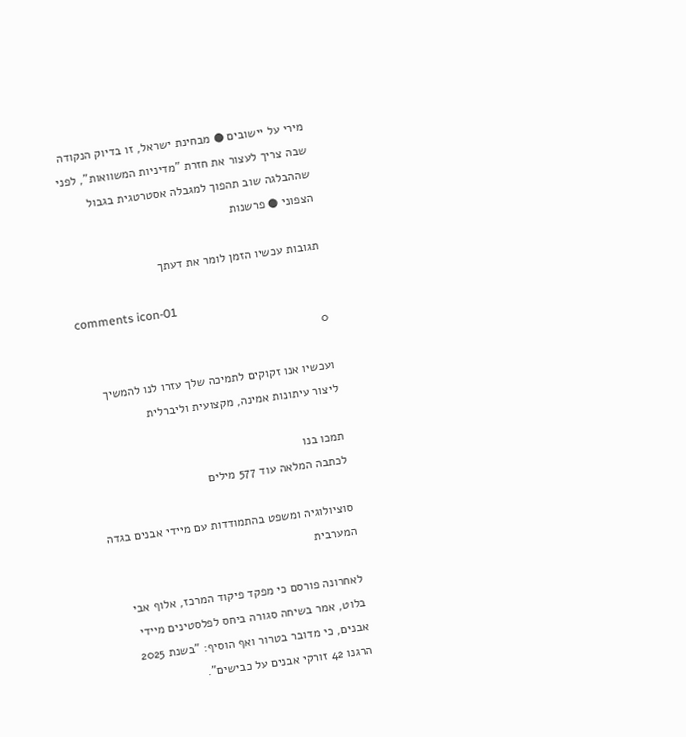מירי על יישובים ● מבחינת ישראל, זו בדיוק הנקודה שבה צריך לעצור את חזרת "מדיניות המשוואות", לפני שההבלגה שוב תהפוך למגבלה אסטרטגית בגבול הצפוני ● פרשנות

תגובות עכשיו הזמן לומר את דעתך

comments icon-01
0

ועכשיו אנו זקוקים לתמיכה שלך עזרו לנו להמשיך ליצור עיתונות אמינה, מקצועית וליברלית

תמכו בנו
לכתבה המלאה עוד 577 מילים

סוציולוגיה ומשפט בהתמודדות עם מיידי אבנים בגדה המערבית

לאחרונה פורסם כי מפקד פיקוד המרכז, אלוף אבי בלוט, אמר בשיחה סגורה ביחס לפלסטינים מיידי אבנים, כי מדובר בטרור ואף הוסיף: "בשנת 2025 הרגנו 42 זורקי אבנים על כבישים".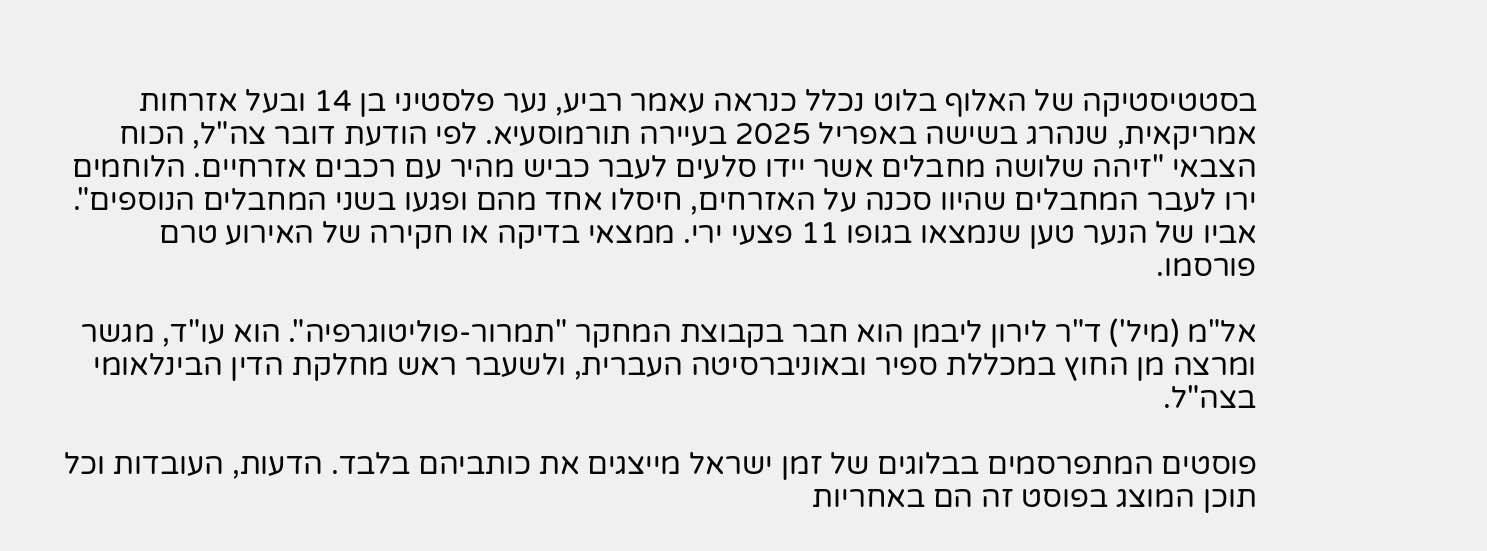בסטטיסטיקה של האלוף בלוט נכלל כנראה עאמר רביע, נער פלסטיני בן 14 ובעל אזרחות אמריקאית, שנהרג בשישה באפריל 2025 בעיירה תורמוסעיא. לפי הודעת דובר צה"ל, הכוח הצבאי "זיהה שלושה מחבלים אשר יידו סלעים לעבר כביש מהיר עם רכבים אזרחיים. הלוחמים ירו לעבר המחבלים שהיוו סכנה על האזרחים, חיסלו אחד מהם ופגעו בשני המחבלים הנוספים". אביו של הנער טען שנמצאו בגופו 11 פצעי ירי. ממצאי בדיקה או חקירה של האירוע טרם פורסמו.

אל"מ (מיל') ד"ר לירון ליבמן הוא חבר בקבוצת המחקר "תמרור-פוליטוגרפיה". הוא עו"ד, מגשר ומרצה מן החוץ במכללת ספיר ובאוניברסיטה העברית, ולשעבר ראש מחלקת הדין הבינלאומי בצה"ל.

פוסטים המתפרסמים בבלוגים של זמן ישראל מייצגים את כותביהם בלבד. הדעות, העובדות וכל תוכן המוצג בפוסט זה הם באחריות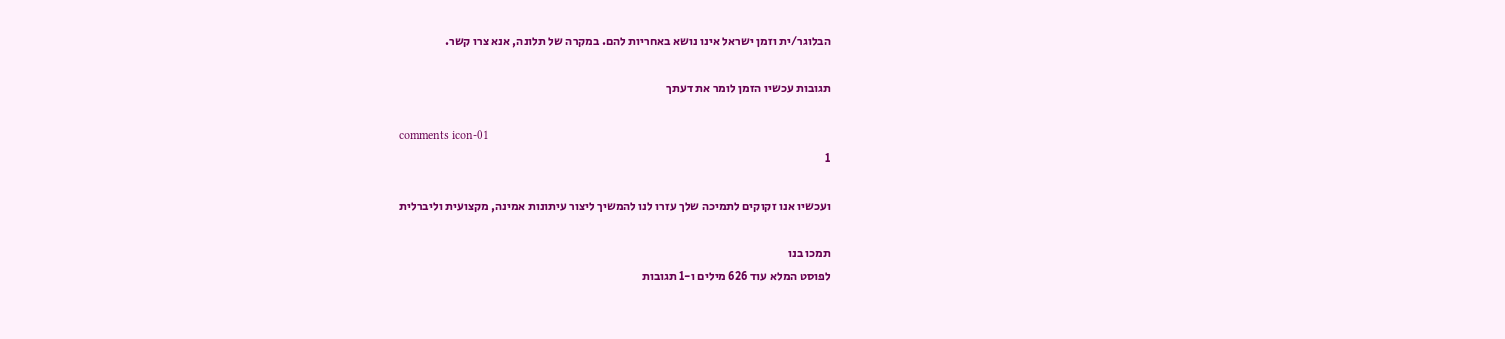הבלוגר/ית וזמן ישראל אינו נושא באחריות להם. במקרה של תלונה, אנא צרו קשר.

תגובות עכשיו הזמן לומר את דעתך

comments icon-01
1

ועכשיו אנו זקוקים לתמיכה שלך עזרו לנו להמשיך ליצור עיתונות אמינה, מקצועית וליברלית

תמכו בנו
לפוסט המלא עוד 626 מילים ו-1 תגובות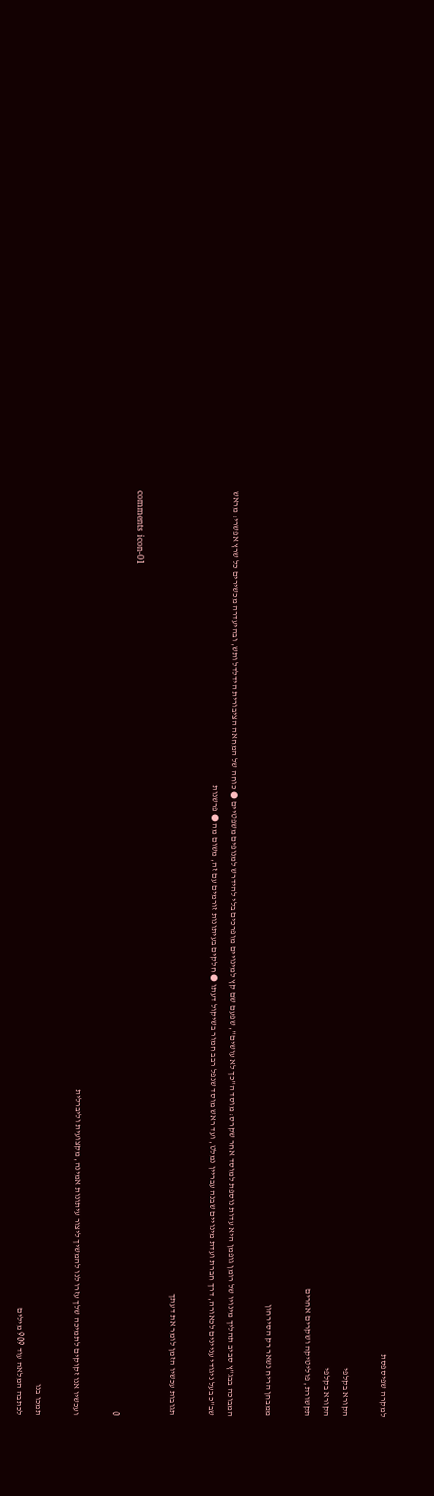למקרה שפיספסת

הקורא בקלפי
הקורא בקלפי
תקשורת, פוליטיקה ושקרים אחרים

ממבחן הריח נשאר רק הסירחון

המבוכה בבג"ץ סביב תהליך מינויו של רומן גופמן היא עדות נוספת למוסד אחר שקרס: מוסד ה"כך לא עושים", שפעם שם קץ למינויים מופרכים בלי להידרש למנופים משפטיים ● כוחה של המחאה הציבורית הידלדל ותש, ובהיעדרה מכשירים כל שרץ אפשרי: מראש שב"כ בעל ניגודי עניינים לכאורה, דרך חברת ועדת מינויים שבנה עבריין נמלט, ועד ראש מוסד שנפל רבב חמור בשיקול דעתו ● חלקים בעיתונות זורמים עם זה, משום מה ● פרשנות

תגובות עכשיו הזמן לומר את דעתך

comments icon-01
0

ועכשיו אנו זקוקים לתמיכה שלך עזרו לנו להמשיך ליצור עיתונות אמינה, מקצועית וליברלית

תמכו בנו
לכתבה המלאה עוד 909 מילים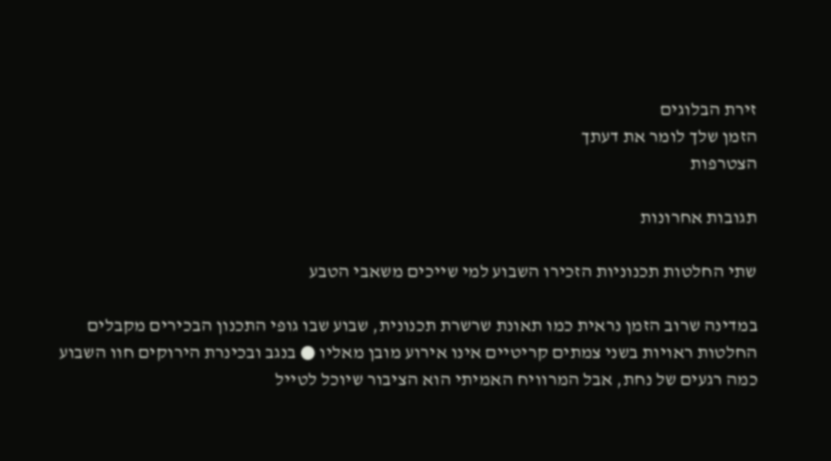זירת הבלוגים
הזמן שלך לומר את דעתך
הצטרפות

תגובות אחרונות

שתי החלטות תכנוניות הזכירו השבוע למי שייכים משאבי הטבע

במדינה שרוב הזמן נראית כמו תאונת שרשרת תכנונית, שבוע שבו גופי התכנון הבכירים מקבלים החלטות ראויות בשני צמתים קריטיים אינו אירוע מובן מאליו ● בנגב ובכינרת הירוקים חוו השבוע כמה רגעים של נחת, אבל המרוויח האמיתי הוא הציבור שיוכל לטייל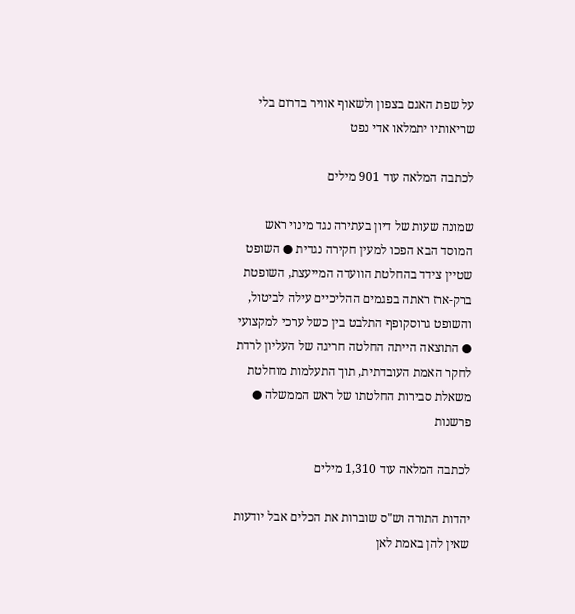על שפת האגם בצפון ולשאוף אוויר בדרום בלי שריאותיו יתמלאו אדי נפט

לכתבה המלאה עוד 901 מילים

שמונה שעות של דיון בעתירה נגד מינוי ראש המוסד הבא הפכו למעין חקירה נגדית ● השופט שטיין צידד בהחלטת הוועדה המייעצת, השופטת ברק-ארז ראתה בפגמים ההליכיים עילה לביטול, והשופט גרוסקופף התלבט בין כשל ערכי למקצועי ● התוצאה הייתה החלטה חריגה של העליון לרדת לחקר האמת העובדתית, תוך התעלמות מוחלטת משאלת סבירות החלטתו של ראש הממשלה ● פרשנות

לכתבה המלאה עוד 1,310 מילים

יהדות התורה וש"ס שוברות את הכלים אבל יודעות שאין להן באמת לאן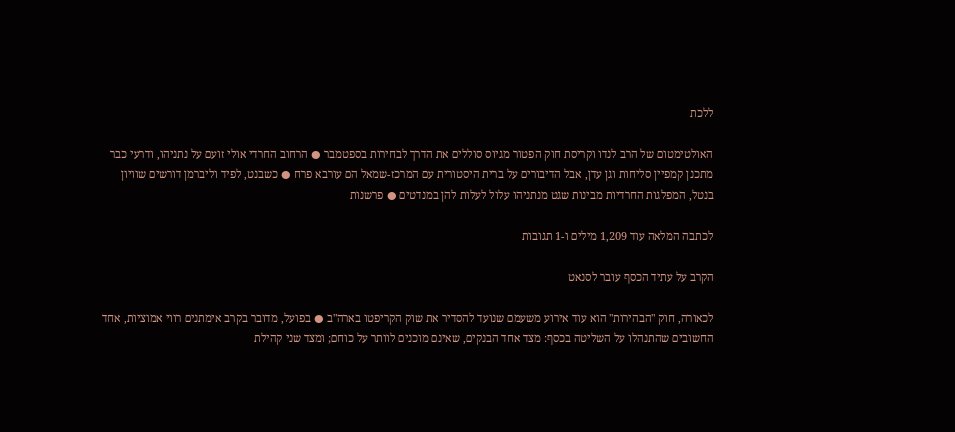ללכת

האולטימטום של הרב לנדו וקריסת חוק הפטור מגיוס סוללים את הדרך לבחירות בספטמבר ● הרחוב החרדי אולי זועם על נתניהו, ודרעי כבר מתכנן קמפיין סליחות וגן עדן, אבל הדיבורים על ברית היסטורית עם המרכז-שמאל הם עורבא פרח ● כשבנט, לפיד וליברמן דורשים שוויון בנטל, המפלגות החרדיות מבינות שגט מנתניהו עלול לעלות להן במנדטים ● פרשנות

לכתבה המלאה עוד 1,209 מילים ו-1 תגובות

הקרב על עתיד הכסף עובר לסנאט

לכאורה, חוק "הבהירות" הוא עוד אירוע משעמם שנועד להסדיר את שוק הקריפטו בארה"ב ● בפועל, מדובר בקרב אימתנים רווי אמוציות, אחד החשובים שהתנהלו על השליטה בכסף: מצד אחד הבנקים, שאינם מוכנים לוותר על כוחם; ומצד שני קהילת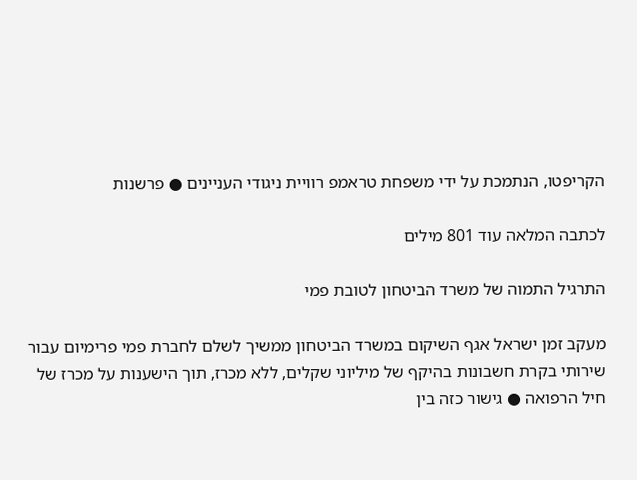הקריפטו, הנתמכת על ידי משפחת טראמפ רוויית ניגודי העניינים ● פרשנות

לכתבה המלאה עוד 801 מילים

התרגיל התמוה של משרד הביטחון לטובת פמי

מעקב זמן ישראל אגף השיקום במשרד הביטחון ממשיך לשלם לחברת פמי פרימיום עבור שירותי בקרת חשבונות בהיקף של מיליוני שקלים, ללא מכרז, תוך הישענות על מכרז של חיל הרפואה ● גישור כזה בין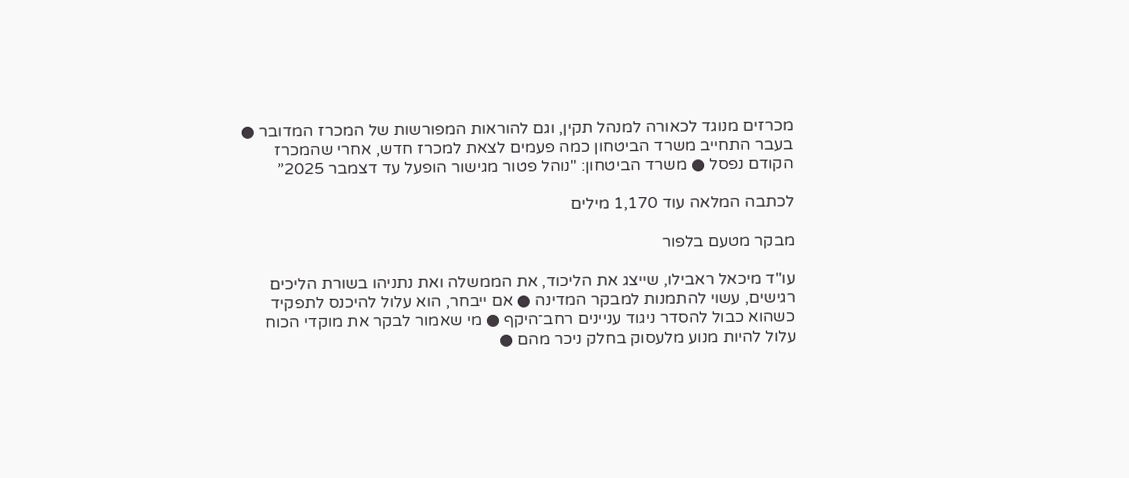מכרזים מנוגד לכאורה למנהל תקין, וגם להוראות המפורשות של המכרז המדובר ● בעבר התחייב משרד הביטחון כמה פעמים לצאת למכרז חדש, אחרי שהמכרז הקודם נפסל ● משרד הביטחון: "נוהל פטור מגישור הופעל עד דצמבר 2025”

לכתבה המלאה עוד 1,170 מילים

מבקר מטעם בלפור

עו"ד מיכאל ראבילו, שייצג את הליכוד, את הממשלה ואת נתניהו בשורת הליכים רגישים, עשוי להתמנות למבקר המדינה ● אם ייבחר, הוא עלול להיכנס לתפקיד כשהוא כבול להסדר ניגוד עניינים רחב־היקף ● מי שאמור לבקר את מוקדי הכוח עלול להיות מנוע מלעסוק בחלק ניכר מהם ●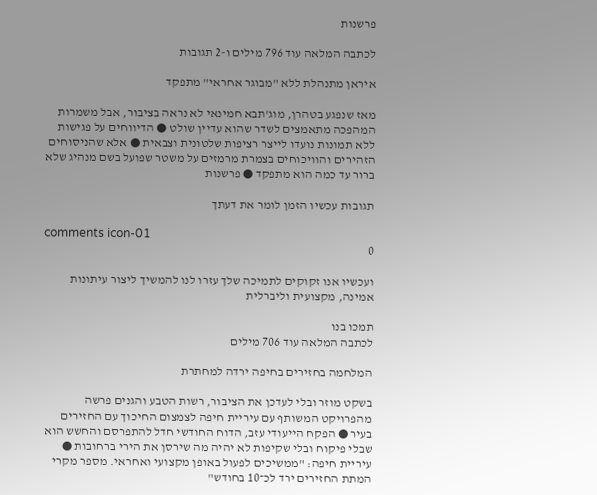פרשנות

לכתבה המלאה עוד 796 מילים ו-2 תגובות

איראן מתנהלת ללא "מבוגר אחראי" מתפקד

מאז שנפגע בטהרן, מוג'תבא חמינאי לא נראה בציבור, אבל משמרות המהפכה מתאמצים לשדר שהוא עדיין שולט ● הדיווחים על פגישות ללא תמונות נועדו לייצר רציפות שלטונית וצבאית ● אלא שהניסוחים הזהירים והוויכוחים בצמרת מרמזים על משטר שפועל בשם מנהיג שלא ברור עד כמה הוא מתפקד ● פרשנות

תגובות עכשיו הזמן לומר את דעתך

comments icon-01
0

ועכשיו אנו זקוקים לתמיכה שלך עזרו לנו להמשיך ליצור עיתונות אמינה, מקצועית וליברלית

תמכו בנו
לכתבה המלאה עוד 706 מילים

המלחמה בחזירים בחיפה ירדה למחתרת

בשקט מוזר ובלי לעדכן את הציבור, רשות הטבע והגנים פרשה מהפרויקט המשותף עם עיריית חיפה לצמצום החיכוך עם החזירים בעיר ● הפקח הייעודי עזב, הדוח החודשי חדל להתפרסם והחשש הוא שבלי פיקוח ובלי שקיפות לא יהיה מה שירסן את הירי ברחובות ● עיריית חיפה: "ממשיכים לפעול באופן מקצועי ואחראי. מספר מקרי המתת החזירים ירד לכ־10 בחודש"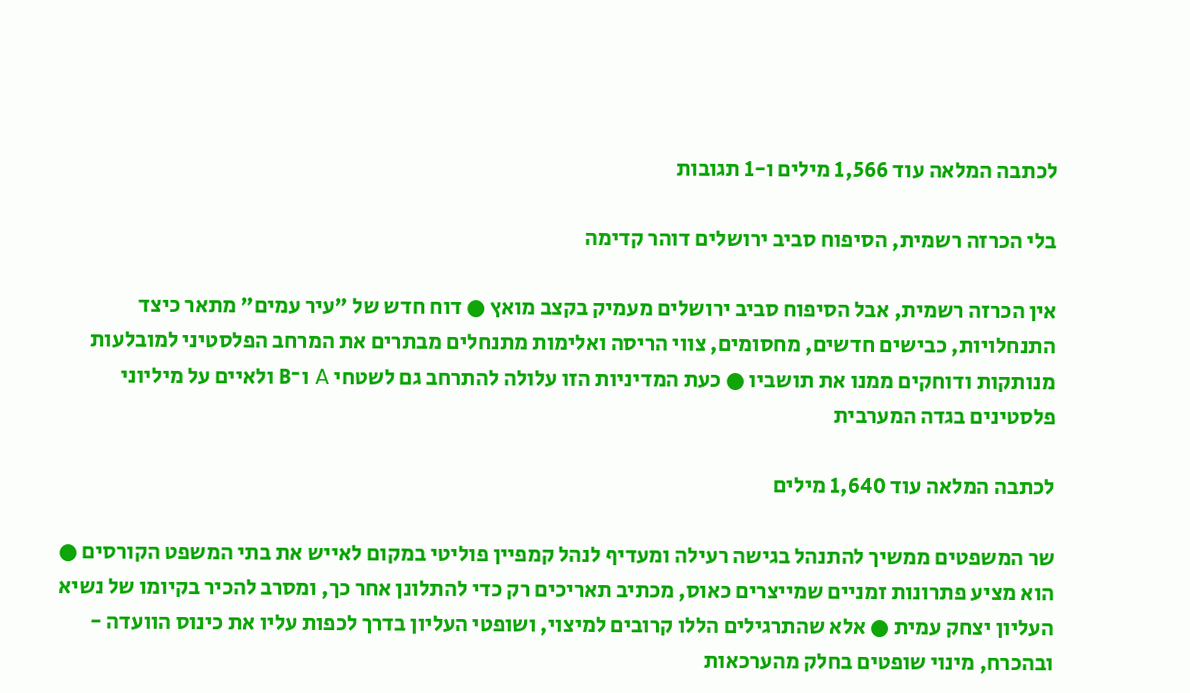לכתבה המלאה עוד 1,566 מילים ו-1 תגובות

בלי הכרזה רשמית, הסיפוח סביב ירושלים דוהר קדימה

אין הכרזה רשמית, אבל הסיפוח סביב ירושלים מעמיק בקצב מואץ ● דוח חדש של "עיר עמים" מתאר כיצד התנחלויות, כבישים חדשים, מחסומים, צווי הריסה ואלימות מתנחלים מבתרים את המרחב הפלסטיני למובלעות מנותקות ודוחקים ממנו את תושביו ● כעת המדיניות הזו עלולה להתרחב גם לשטחי A ו־B ולאיים על מיליוני פלסטינים בגדה המערבית

לכתבה המלאה עוד 1,640 מילים

שר המשפטים ממשיך להתנהל בגישה רעילה ומעדיף לנהל קמפיין פוליטי במקום לאייש את בתי המשפט הקורסים ● הוא מציע פתרונות זמניים שמייצרים כאוס, מכתיב תאריכים רק כדי להתלונן אחר כך, ומסרב להכיר בקיומו של נשיא העליון יצחק עמית ● אלא שהתרגילים הללו קרובים למיצוי, ושופטי העליון בדרך לכפות עליו את כינוס הוועדה - ובהכרח, מינוי שופטים בחלק מהערכאות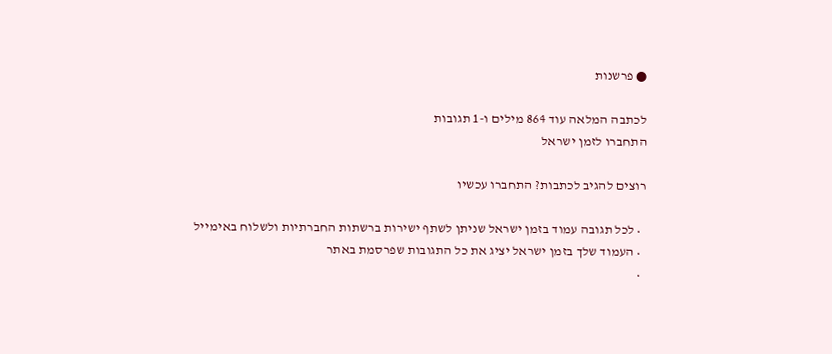● פרשנות

לכתבה המלאה עוד 864 מילים ו-1 תגובות
התחברו לזמן ישראל

רוצים להגיב לכתבות? התחברו עכשיו

  • לכל תגובה עמוד בזמן ישראל שניתן לשתף ישירות ברשתות החברתיות ולשלוח באימייל
  • העמוד שלך בזמן ישראל יציג את כל התגובות שפרסמת באתר
  •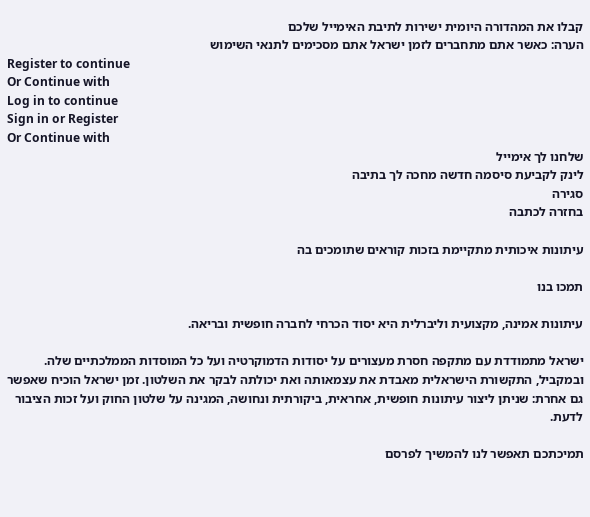קבלו את המהדורה היומית ישירות לתיבת האימייל שלכם
הערה: כאשר אתם מתחברים לזמן ישראל אתם מסכימים לתנאי השימוש
Register to continue
Or Continue with
Log in to continue
Sign in or Register
Or Continue with
שלחנו לך אימייל
לינק לקביעת סיסמה חדשה מחכה לך בתיבה
סגירה
בחזרה לכתבה

עיתונות איכותית מתקיימת בזכות קוראים שתומכים בה

תמכו בנו

עיתונות אמינה, מקצועית וליברלית היא יסוד הכרחי לחברה חופשית ובריאה.

ישראל מתמודדת עם מתקפה חסרת מעצורים על יסודות הדמוקרטיה ועל כל המוסדות הממלכתיים שלה. ובמקביל, התקשורת הישראלית מאבדת את עצמאותה ואת יכולתה לבקר את השלטון. זמן ישראל הוכיח שאפשר גם אחרת: שניתן ליצור עיתונות חופשית, אחראית, ביקורתית ונחושה, המגינה על שלטון החוק ועל זכות הציבור לדעת.

תמיכתכם תאפשר לנו להמשיך לפרסם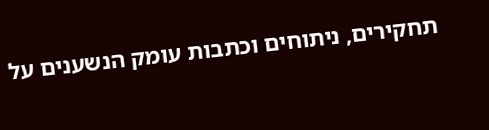תחקירים, ניתוחים וכתבות עומק הנשענים על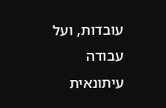עובדות, ועל עבודה עיתונאית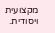מקצועית ויסודית.